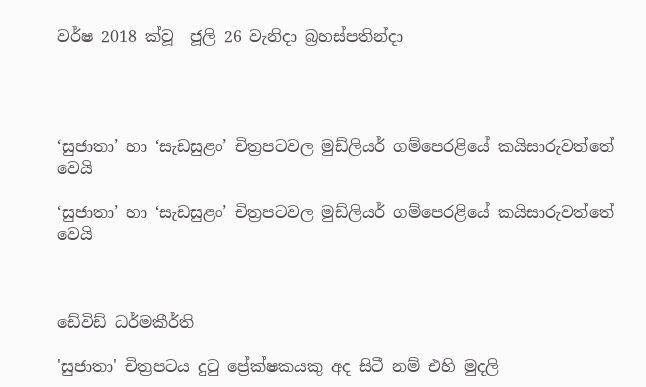වර්ෂ 2018 ක්වූ  ජූලි 26 වැනිදා බ්‍රහස්පතින්දා




‘සුජාතා’ හා ‘සැඩසුළං’ චිත්‍රපටවල මුඩ්ලියර් ගම්පෙරළියේ කයිසාරුවත්තේ වෙයි

‘සුජාතා’ හා ‘සැඩසුළං’ චිත්‍රපටවල මුඩ්ලියර් ගම්පෙරළියේ කයිසාරුවත්තේ වෙයි



ඩේවිඩ් ධර්මකීර්ති

'සුජාතා' චිත්‍රපටය දුටු ප්‍රේක්ෂකයකු අද සිටී නම් එහි මුදලි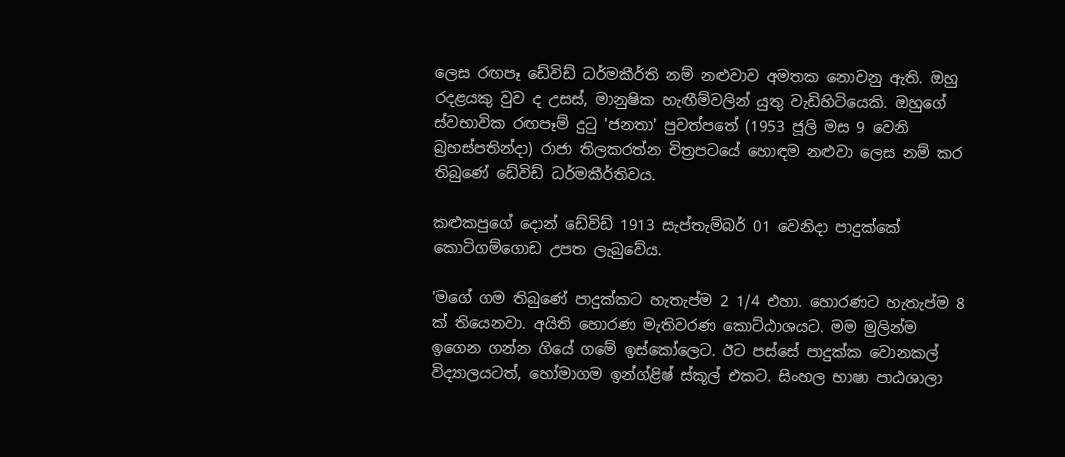ලෙස රඟපෑ ඩේවිඩ් ධර්මකීර්ති නම් නළුවාව අමතක නොවනු ඇති. ඔහු රදළයකු වුව ද උසස්, මානුෂික හැඟීම්වලින් යුතු වැඩිහිටියෙකි. ඔහුගේ ස්වභාවික රඟපෑම් දුටු 'ජනතා' පුවත්පතේ (1953 ජූලි මස 9 වෙනි බ්‍රහස්පතින්දා) රාජා තිලකරත්න චිත්‍රපටයේ හොඳම නළුවා ලෙස නම් කර තිබුණේ ඩේවිඩ් ධර්මකීර්තිවය.

කළුකපුගේ දොන් ඩේවිඩ් 1913 සැප්තැම්බර් 01 වෙනිදා පාදුක්කේ කොටිගම්ගොඩ උපත ලැබුවේය.

'මගේ ගම තිබුණේ පාදුක්කට හැතැප්ම 2 1/4 එහා. හොරණට හැතැප්ම 8 ක් තියෙනවා. අයිති හොරණ මැතිවරණ කොට්ඨාශයට. මම මුලින්ම ඉගෙන ගන්න ගියේ ගමේ ඉස්කෝලෙට. ඊට පස්සේ පාදුක්ක වොනකල් විද්‍යාලයටත්, හෝමාගම ඉන්ග්ළිෂ් ස්කූල් එකට. සිංහල භාෂා පාඨශාලා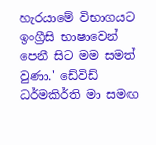හැරයාමේ විභාගයට ඉංග්‍රීසි භාෂාවෙන් පෙනී සිට මම සමත් වුණා.' ඩේවිඩ් ධර්මකිර්ති මා සමඟ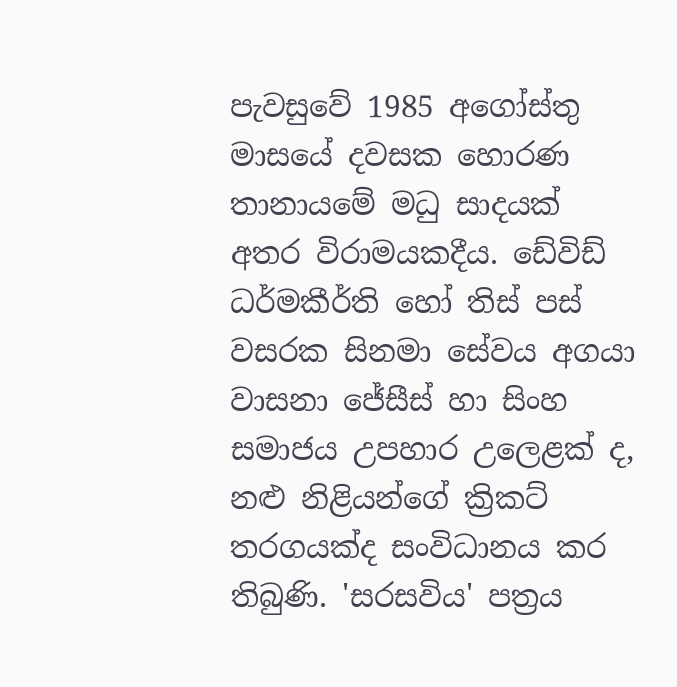පැවසුවේ 1985 අගෝස්තු මාසයේ දවසක හොරණ තානායමේ මධු සාදයක් අතර විරාමයකදීය. ඩේවිඩ් ධර්මකීර්ති හෝ තිස් පස් වසරක සිනමා සේවය අගයා වාසනා ජේසීස් හා සිංහ සමාජය උපහාර උලෙළක් ද, නළු නිළියන්ගේ ක්‍රිකට් තරගයක්ද සංවිධානය කර තිබුණි. 'සරසවිය' පත්‍රය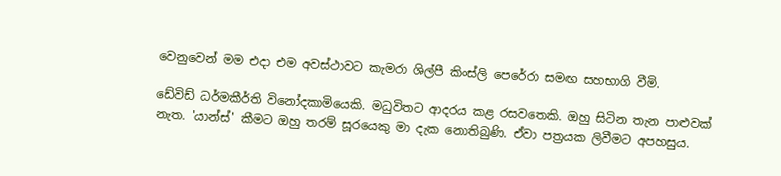වෙනුවෙන් මම එදා එම අවස්ථාවට කැමරා ශිල්පී කිංස්ලි පෙරේරා සමඟ සහභාගි වීමි.

ඩේවිඩ් ධර්මකීර්ති විනෝදකාමියෙකි. මධුවිතට ආදරය කළ රසවතෙකි. ඔහු සිටින තැන පාළුවක් නැත. 'යාන්ස්' කීමට ඔහු තරම් සූරයෙකු මා දැක නොතිබුණි. ඒවා පත්‍රයක ලිවීමට අපහසුය.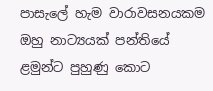පාසැලේ හැම වාරාවසනයකම ඔහු නාට්‍යයක් පන්තියේ ළමුන්ට පුහුණු කොට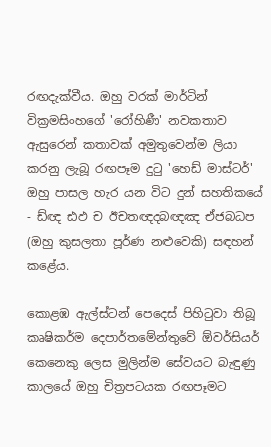රඟදැක්වීය. ඔහු වරක් මාර්ටින් වික්‍රමසිංහගේ 'රෝහිණී' නවකතාව ඇසුරෙන් කතාවක් අමුතුවෙන්ම ලියා කරනු ලැබූ රඟපෑම දුටු 'හෙඩ් මාස්ටර්' ඔහු පාසල හැර යන විට දුන් සහතිකයේ - ඩ්ඥ ඪඵ ච ඊචතඥදබඥඤ ඒජබධප (ඔහු කුසලතා පූර්ණ නළුවෙකි) සඳහන් කළේය.

කොළඹ ඇල්ස්ටන් පෙදෙස් පිහිටුවා තිබූ කෘෂිකර්ම දෙපාර්තමේන්තුවේ ඕවර්සියර් කෙනෙකු ලෙස මුලින්ම සේවයට බැඳුණු කාලයේ ඔහු චිත්‍රපටයක රඟපෑමට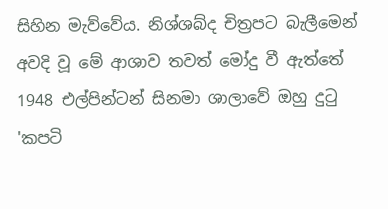සිහින මැව්වේය. නිශ්ශබ්ද චිත්‍රපට බැලීමෙන් අවදි වූ මේ ආශාව තවත් මෝදු වී ඇත්තේ 1948 එල්පින්ටන් සිනමා ශාලාවේ ඔහු දුටු 'කපටි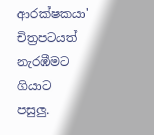ආරක්ෂකයා' චිත්‍රපටයත් නැරඹීමට ගියාට පසුලු.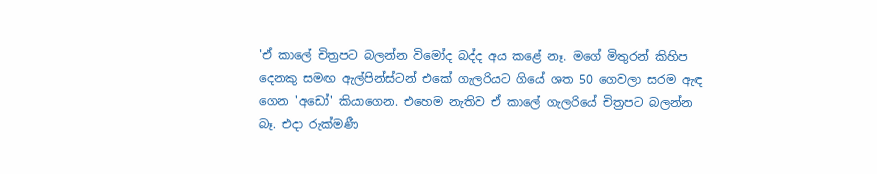'ඒ කාලේ චිත්‍රපට බලන්න විමෝද බද්ද අය කළේ නෑ. මගේ මිතුරන් කිහිප දෙනකු සමඟ ඇල්පින්ස්ටන් එකේ ගැලරියට ගියේ ශත 50 ගෙවලා සරම ඇඳ ගෙන 'අඩෝ' කියාගෙන. එහෙම නැතිව ඒ කාලේ ගැලරියේ චිත්‍රපට බලන්න බෑ. එදා රුක්මණී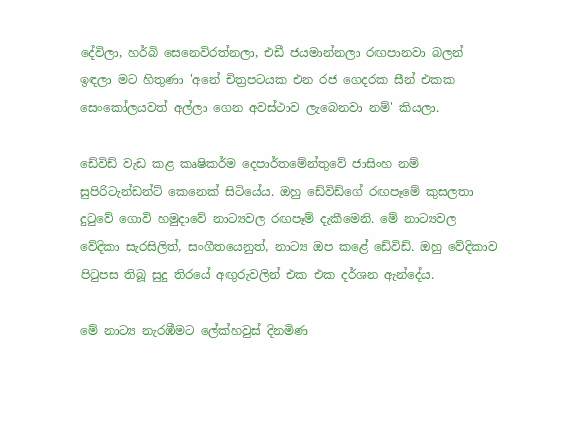දේවිලා, හර්බි සෙනෙවිරත්නලා, එඩී ජයමාන්නලා රඟපානවා බලන් ඉඳලා මට හිතුණා 'අනේ චිත්‍රපටයක එන රජ ගෙදරක සීන් එකක සෙංකෝලයවත් අල්ලා ගෙන අවස්ථාව ලැබෙනවා නම්' කියලා.

ඩේවිඩ් වැඩ කළ කෘෂිකර්ම දෙපාර්තමේන්තුවේ ජාසිංහ නම් සුපිරිටැන්ඩන්ට් කෙනෙක් සිටියේය. ඔහු ඩේවිඩ්ගේ රඟපෑමේ කුසලතා දුටුවේ ගොවි හමුදාවේ නාට්‍යවල රඟපෑම් දැකීමෙනි. මේ නාට්‍යවල වේදිකා සැරසිලිත්, සංගීතයෙනුත්, නාට්‍ය ඔප කළේ ඩේවිඩ්. ඔහු වේදිකාව පිටුපස තිබූ සුදු තිරයේ අඟුරුවලින් එක එක දර්ශන ඇන්දේය.

මේ නාට්‍ය නැරඹීමට ලේක්හවුස් දිනමිණ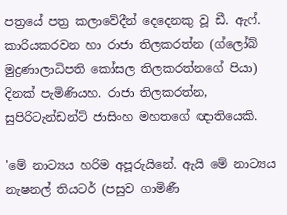පත්‍රයේ පත්‍ර කලාවේදීන් දෙදෙනකු වූ ඩී. ඇෆ්. කාරියකරවන හා රාජා තිලකරත්න (ග්ලෝබ් මුද්‍රණාලාධිපති කෝසල තිලකරත්නගේ පියා) දිනක් පැමිණියහ. රාජා තිලකරත්න, සුපිරිටැන්ඩන්ට් ජාසිංහ මහතගේ ඥාතියෙකි.

'මේ නාට්‍යය හරිම අපූරුයිනේ. ඇයි මේ නාට්‍යය නැෂනල් තියටර් (පසුව ගාමිණී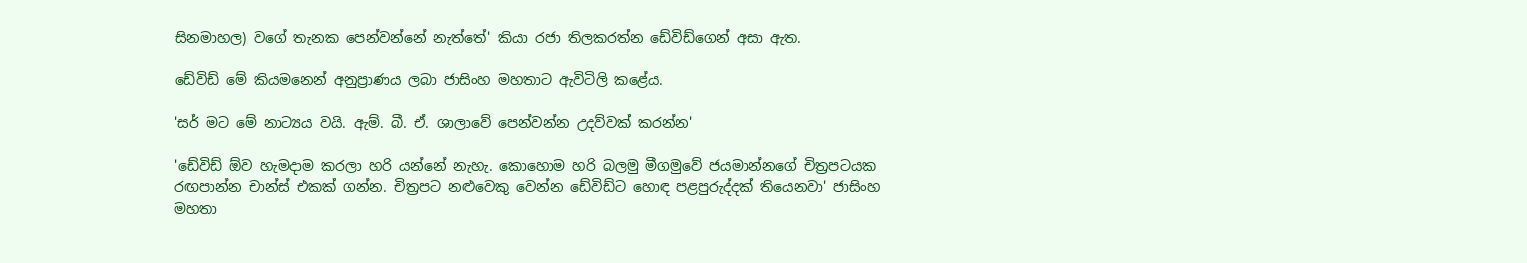සිනමාහල) වගේ තැනක පෙන්වන්නේ නැත්තේ' කියා රජා තිලකරත්න ඩේවිඩ්ගෙන් අසා ඇත.

ඩේවිඩ් මේ කියමනෙන් අනුප්‍රාණය ලබා ජාසිංහ මහතාට ඇවිටිලි කළේය.

'සර් මට මේ නාට්‍යය වයි. ඇම්. බී. ඒ. ශාලාවේ පෙන්වන්න උදව්වක් කරන්න'

'ඩේවිඩ් ඕව හැමදාම කරලා හරි යන්නේ නැහැ. කොහොම හරි බලමු මීගමුවේ ජයමාන්නගේ චිත්‍රපටයක රඟපාන්න චාන්ස් එකක් ගන්න. චිත්‍රපට නළුවෙකු වෙන්න ඩේවිඩ්ට හොඳ පළපුරුද්දක් තියෙනවා' ජාසිංහ මහතා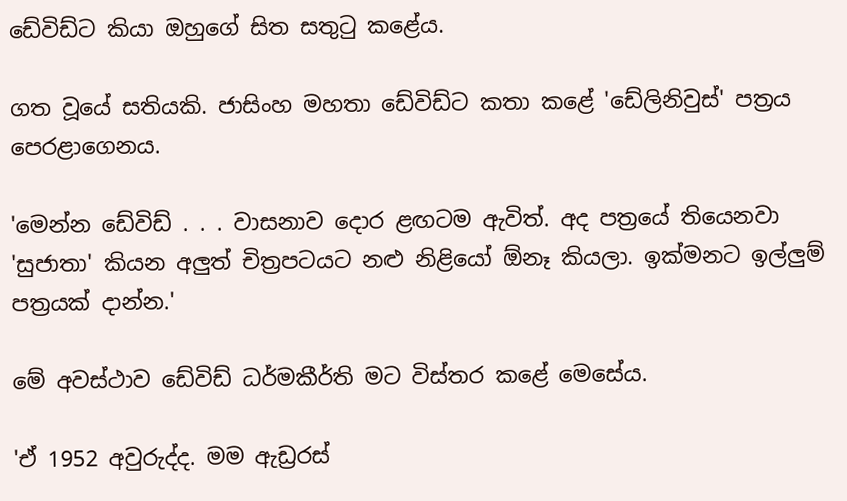ඩේවිඩ්ට කියා ඔහුගේ සිත සතුටු කළේය.

ගත වූයේ සතියකි. ජාසිංහ මහතා ඩේවිඩ්ට කතා කළේ 'ඩේලිනිවුස්' පත්‍රය පෙරළාගෙනය.

'මෙන්න ඩේවිඩ් . . . වාසනාව දොර ළඟටම ඇවිත්. අද පත්‍රයේ තියෙනවා 'සුජාතා' කියන අලුත් චිත්‍රපටයට නළු නිළියෝ ඕනෑ කියලා. ඉක්මනට ඉල්ලුම් පත්‍රයක් දාන්න.'

මේ අවස්ථාව ඩේවිඩ් ධර්මකීර්ති මට විස්තර කළේ මෙසේය.

'ඒ 1952 අවුරුද්ද. මම ඇඩ්‍රරස්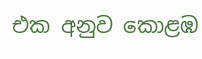එක අනුව කොළඹ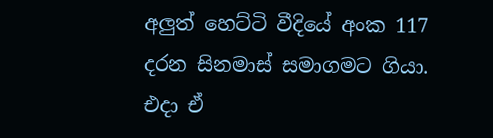අලුත් හෙට්ටි වීදියේ අංක 117 දරන සිනමාස් සමාගමට ගියා. එදා ඒ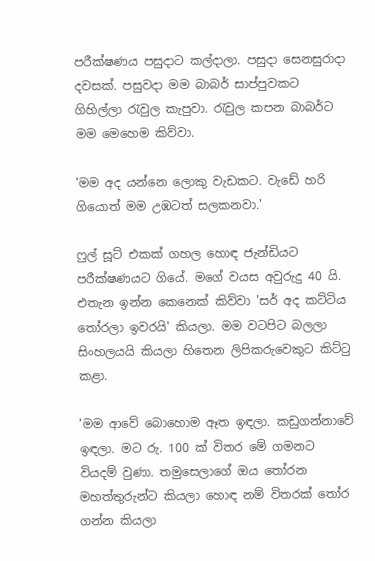පරීක්ෂණය පසුදාට කල්දාලා. පසුදා සෙනසුරාදා දවසක්. පසුවදා මම බාබර් සාප්පුවකට ගිහිල්ලා රැවුල කැපුවා. රැවුල කපන බාබර්ට මම මෙහෙම කිව්වා.

'මම අද යන්නෙ ලොකු වැඩකට. වැඩේ හරි ගියොත් මම උඹටත් සලකනවා.'

ෆුල් සූට් එකක් ගහල හොඳ ජැන්ඩියට පරීක්ෂණයට ගියේ. මගේ වයස අවුරුදු 40 යි. එතැන ඉන්න කෙනෙක් කිව්වා 'සර් අද කට්ටිය තෝරලා ඉවරයි' කියලා. මම වටපිට බලලා සිංහලයයි කියලා හිතෙන ලිපිකරුවෙකුට කිට්ටු කළා.

'මම ආවේ බොහොම ඈත ඉඳලා. කඩුගන්නාවේ ඉඳලා. මට රු. 100 ක් විතර මේ ගමනට වියදම් වුණා. තමුසෙලාගේ ඔය තෝරන මහත්තුරුන්ට කියලා හොඳ නම් විතරක් තෝර ගන්න කියලා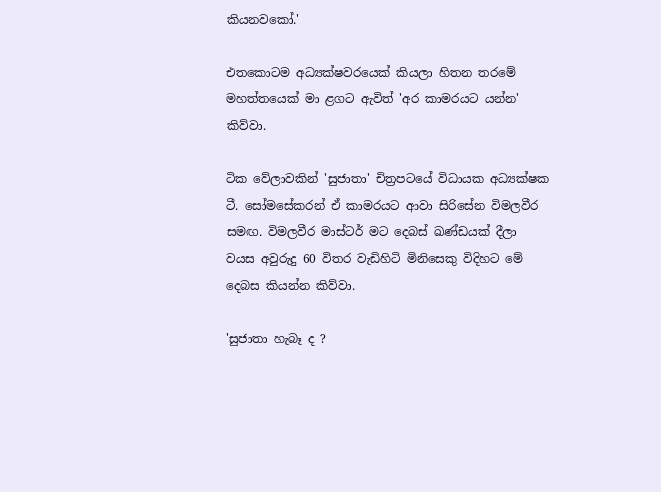කියනවකෝ.'

එතකොටම අධ්‍යක්ෂවරයෙක් කියලා හිතන තරමේ මහත්තයෙක් මා ළගට ඇවිත් 'අර කාමරයට යන්න' කිව්වා.

ටික වේලාවකින් 'සුජාතා' චිත්‍රපටයේ විධායක අධ්‍යක්ෂක ටී. සෝමසේකරන් ඒ කාමරයට ආවා සිරිසේන විමලවීර සමඟ. විමලවීර මාස්ටර් මට දෙබස් ඛණ්ඩයක් දීලා වයස අවුරුදු 60 විතර වැඩිහිටි මිනිසෙකු විදිහට මේ දෙබස කියන්න කිව්වා.

'සුජාතා හැබෑ ද ?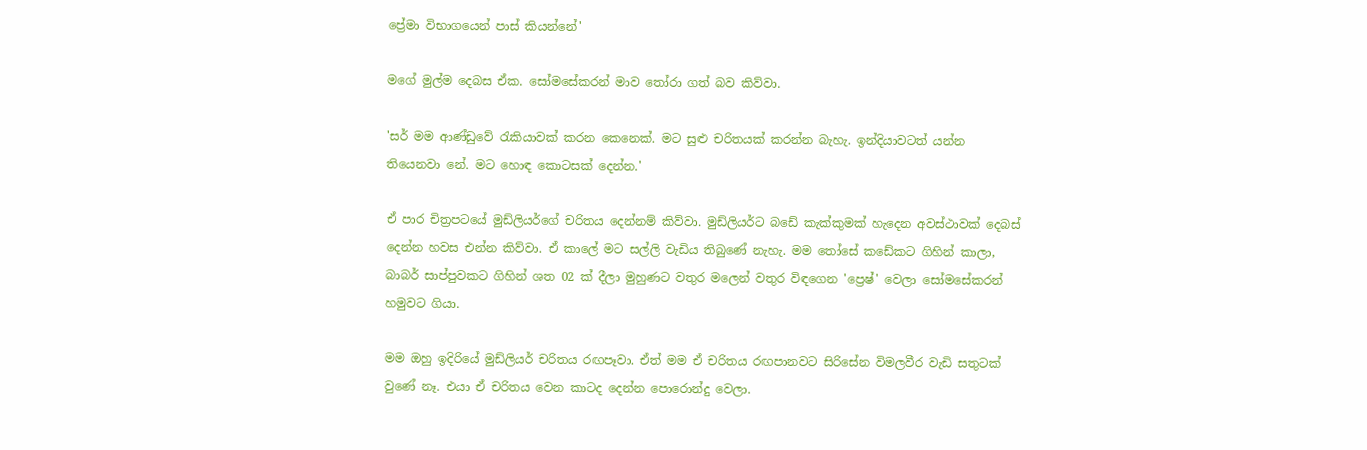ප්‍රේමා විභාගයෙන් පාස් කියන්නේ'

මගේ මුල්ම දෙබස ඒක. සෝමසේකරන් මාව තෝරා ගත් බව කිව්වා.

'සර් මම ආණ්ඩුවේ රැකියාවක් කරන කෙනෙක්. මට සුළු චරිතයක් කරන්න බැහැ. ඉන්දියාවටත් යන්න තියෙනවා නේ. මට හොඳ කොටසක් දෙන්න.'

ඒ පාර චිත්‍රපටයේ මුඩ්ලියර්ගේ චරිතය දෙන්නම් කිව්වා. මුඩ්ලියර්ට බඩේ කැක්කුමක් හැදෙන අවස්ථාවක් දෙබස් දෙන්න හවස එන්න කිව්වා. ඒ කාලේ මට සල්ලි වැඩිය තිබුණේ නැහැ. මම තෝසේ කඩේකට ගිහින් කාලා, බාබර් සාප්පුවකට ගිහින් ශත 02 ක් දීලා මුහුණට වතුර මලෙන් වතුර විඳගෙන 'ප්‍රෙෂ්' වෙලා සෝමසේකරන් හමුවට ගියා.

මම ඔහු ඉදිරියේ මුඩ්ලියර් චරිතය රඟපෑවා. ඒත් මම ඒ චරිතය රඟපානවට සිරිසේන විමලවීර වැඩි සතුටක් වුණේ නෑ. එයා ඒ චරිතය වෙන කාටද දෙන්න පොරොන්දු වෙලා.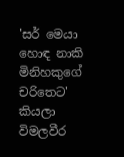'සර් මෙයා හොඳ නාකි මිනිහකුගේ චරිතෙට' කියලා විමලවීර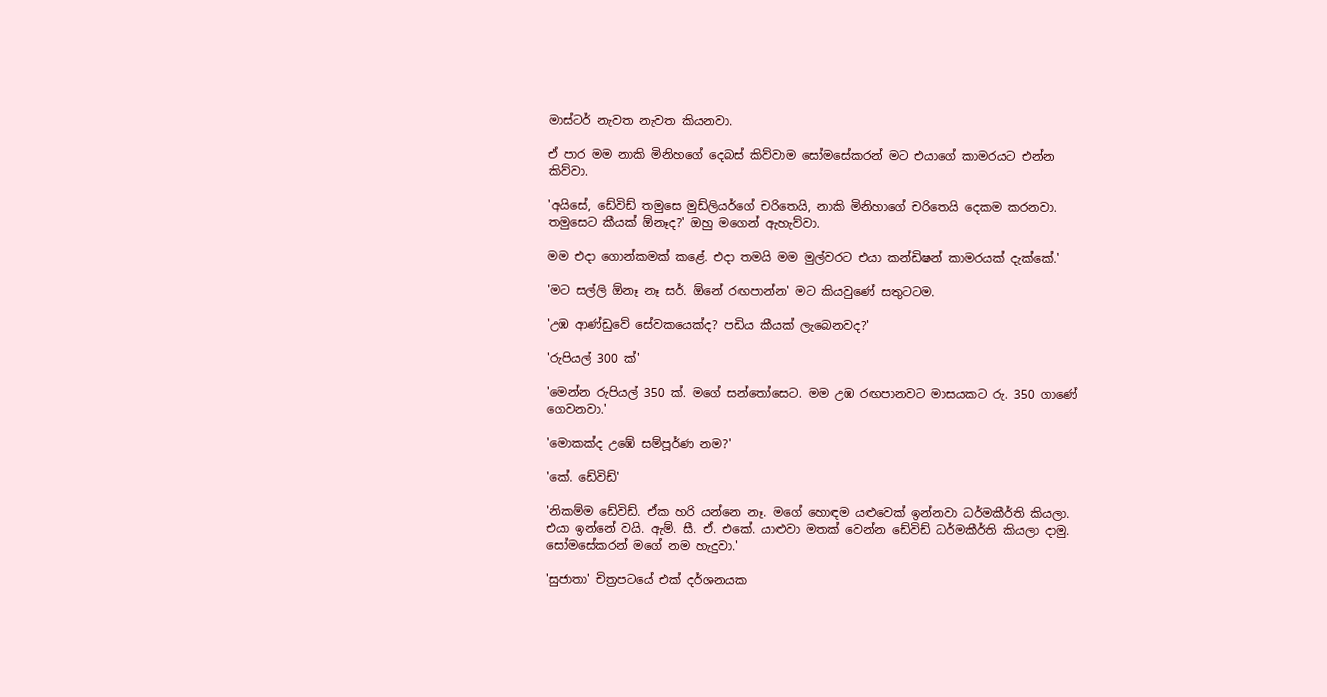මාස්ටර් නැවත නැවත කියනවා.

ඒ පාර මම නාකි මිනිහගේ දෙබස් කිව්වාම සෝමසේකරන් මට එයාගේ කාමරයට එන්න කිව්වා.

'අයිසේ, ඩේවිඩ් තමුසෙ මුඩ්ලියර්ගේ චරිතෙයි, නාකි මිනිහාගේ චරිතෙයි දෙකම කරනවා. තමුසෙට කීයක් ඕනෑද?' ඔහු මගෙන් ඇහැව්වා.

මම එදා ගොන්කමක් කළේ. එදා තමයි මම මුල්වරට එයා කන්ඩිෂන් කාමරයක් දැක්කේ.'

'මට සල්ලි ඕනෑ නෑ සර්. ඕනේ රඟපාන්න' මට කියවුණේ සතුටටම.

'උඹ ආණ්ඩුවේ සේවකයෙක්ද? පඩිය කීයක් ලැබෙනවද?'

'රුපියල් 300 ක්'

'මෙන්න රුපියල් 350 ක්. මගේ සන්තෝසෙට. මම උඹ රඟපානවට මාසයකට රු. 350 ගාණේ ගෙවනවා.'

'මොකක්ද උඹේ සම්පූර්ණ නම?'

'කේ. ඩේවිඩ්'

'නිකම්ම ඩේවිඩ්. ඒක හරි යන්නෙ නෑ. මගේ හොඳම යළුවෙක් ඉන්නවා ධර්මකීර්ති කියලා. එයා ඉන්නේ වයි. ඇම්. සී. ඒ. එකේ. යාළුවා මතක් වෙන්න ඩේවිඩ් ධර්මකීර්ති කියලා දාමු. සෝමසේකරන් මගේ නම හැදුවා.'

'සුජාතා' චිත්‍රපටයේ එක් දර්ශනයක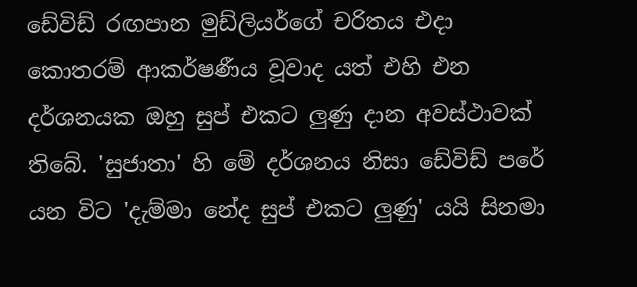ඩේවිඩ් රඟපාන මුඩ්ලියර්ගේ චරිතය එදා කොතරම් ආකර්ෂණීය වූවාද යත් එහි එන දර්ශනයක ඔහු සුප් එකට ලුණු දාන අවස්ථාවක් තිබේ. 'සුජාතා' හි මේ දර්ශනය නිසා ඩේවිඩ් පරේ යන විට 'දැම්මා නේද සුප් එකට ලුණු' යයි සිනමා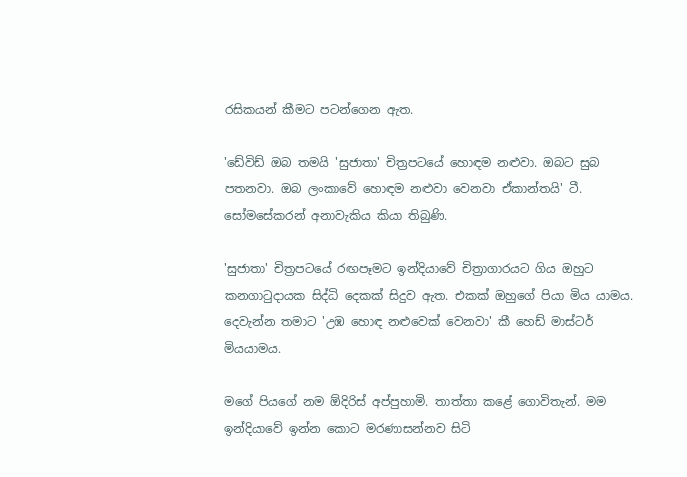රසිකයන් කීමට පටන්ගෙන ඇත.

'ඩේවිඩ් ඔබ තමයි 'සුජාතා' චිත්‍රපටයේ හොඳම නළුවා. ඔබට සුබ පතනවා. ඔබ ලංකාවේ හොඳම නළුවා වෙනවා ඒකාන්තයි' ටී. සෝමසේකරන් අනාවැකිය කියා තිබුණි.

'සුජාතා' චිත්‍රපටයේ රඟපෑමට ඉන්දියාවේ චිත්‍රාගාරයට ගිය ඔහුට කනගාටුදායක සිද්ධි දෙකක් සිදුව ඇත. එකක් ඔහුගේ පියා මිය යාමය. දෙවැන්න තමාට 'උඹ හොඳ නළුවෙක් වෙනවා' කී හෙඩ් මාස්ටර් මියයාමය.

මගේ පියගේ නම ඕදිරිස් අප්පුහාමි. තාත්තා කළේ ගොවිතැන්. මම ඉන්දියාවේ ඉන්න කොට මරණාසන්නව සිටි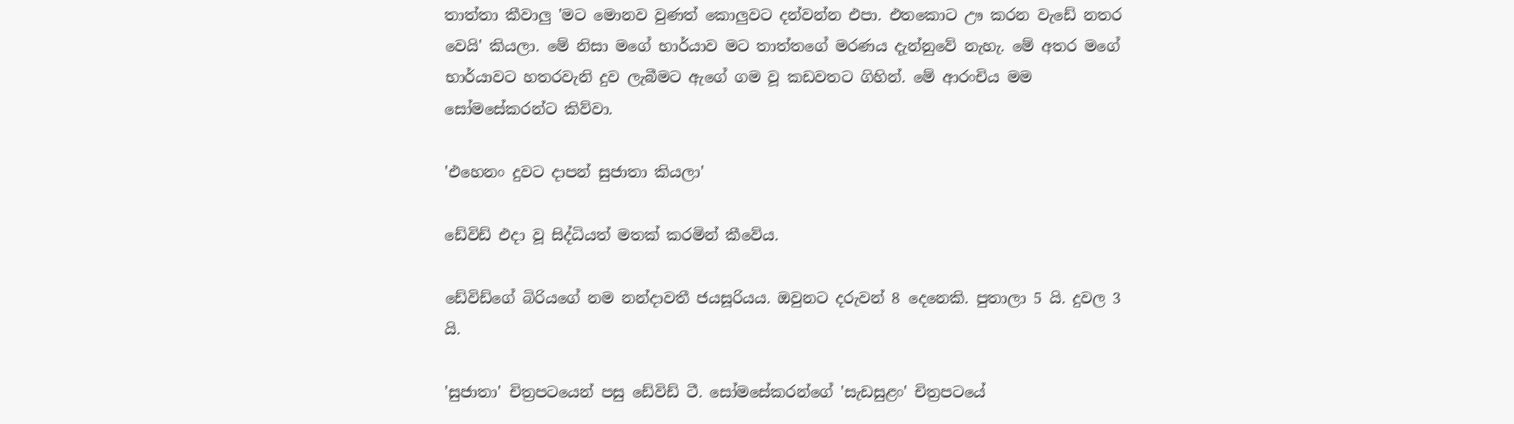තාත්තා කීවාලු 'මට මොනව වුණත් කොලුවට දන්වන්න එපා. එතකොට ඌ කරන වැඩේ නතර වෙයි' කියලා. මේ නිසා මගේ භාර්යාව මට තාත්තගේ මරණය දැන්නුවේ නැහැ. මේ අතර මගේ භාර්යාවට හතරවැනි දුව ලැබීමට ඇගේ ගම වූ කඩවතට ගිහින්. මේ ආරංචිය මම සෝමසේකරන්ට කිව්වා.

'එහෙනං දුවට දාපන් සුජාතා කියලා'

ඩේවිඩ් එදා වූ සිද්ධියත් මතක් කරමින් කීවේය.

ඩේවිඩ්ගේ බිරියගේ නම නන්දාවතී ජයසූරියය. ඔවුනට දරුවන් 8 දෙනෙකි. පුතාලා 5 යි. දුවල 3 යි.

'සුජාතා' චිත්‍රපටයෙන් පසු ඩේවිඩ් ටී. සෝමසේකරන්ගේ 'සැඩසුළං' චිත්‍රපටයේ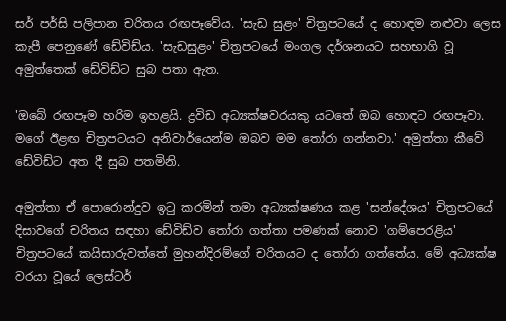සර් පර්සි පලිපාන චරිතය රඟපෑවේය. 'සැඩ සුළං' චිත්‍රපටයේ ද හොඳම නළුවා ලෙස කැපී පෙනුණේ ඩේවිඩ්ය. 'සැඩසුළං' චිත්‍රපටයේ මංගල දර්ශනයට සහභාගි වූ අමුත්තෙක් ඩේවිඩ්ට සුබ පතා ඇත.

'ඔබේ රඟපෑම හරිම ඉහළයි. ද්‍රවිඩ අධ්‍යක්ෂවරයකු යටතේ ඔබ හොඳට රඟපෑවා. මගේ ඊළඟ චිත්‍රපටයට අනිවාර්යෙන්ම ඔබව මම තෝරා ගන්නවා.' අමුත්තා කීවේ ඩේවිඩ්ට අත දී සුබ පතමිනි.

අමුත්තා ඒ පොරොන්දුව ඉටු කරමින් තමා අධ්‍යක්ෂණය කළ 'සන්දේශය' චිත්‍රපටයේ දිසාවගේ චරිතය සඳහා ඩේවිඩ්ව තෝරා ගත්තා පමණක් නොව 'ගම්පෙරළිය' චිත්‍රපටයේ කයිසාරුවත්තේ මුහන්දිරම්ගේ චරිතයට ද තෝරා ගත්තේය. මේ අධ්‍යක්ෂ වරයා වූයේ ලෙස්ටර්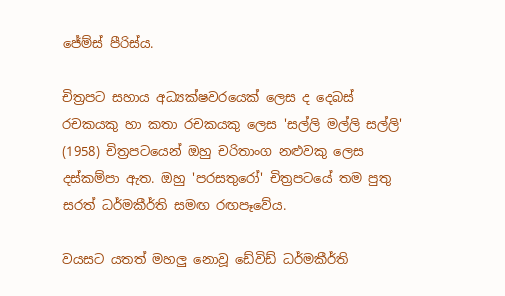ජේම්ස් පීරිස්ය.

චිත්‍රපට සහාය අධ්‍යක්ෂවරයෙක් ලෙස ද දෙබස් රචකයකු හා කතා රචකයකු ලෙස 'සල්ලි මල්ලි සල්ලි' (1958) චිත්‍රපටයෙන් ඔහු චරිතාංග නළුවකු ලෙස දස්කම්පා ඇත. ඔහු 'පරසතුරෝ' චිත්‍රපටයේ තම පුතු සරත් ධර්මකීර්ති සමඟ රඟපෑවේය.

වයසට යතත් මහලු නොවූ ඩේවිඩ් ධර්මකීර්ති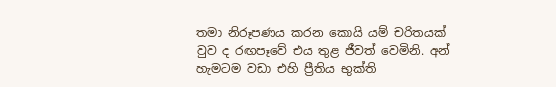තමා නිරූපණය කරන කොයි යම් චරිතයක් වුව ද රඟපෑවේ එය තුළ ජීවත් වෙමිනි. අන් හැමටම වඩා එහි ප්‍රීතිය භුක්ති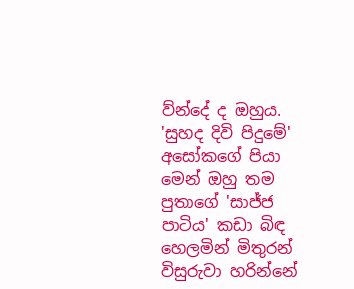ව්න්දේ ද ඔහුය. 'සුහද දිවි පිදුමේ' අසෝකගේ පියා මෙන් ඔහු තම පුතාගේ 'සාජ්ජ පාටිය' කඩා බිඳ හෙලමින් මිතුරන් විසුරුවා හරින්නේ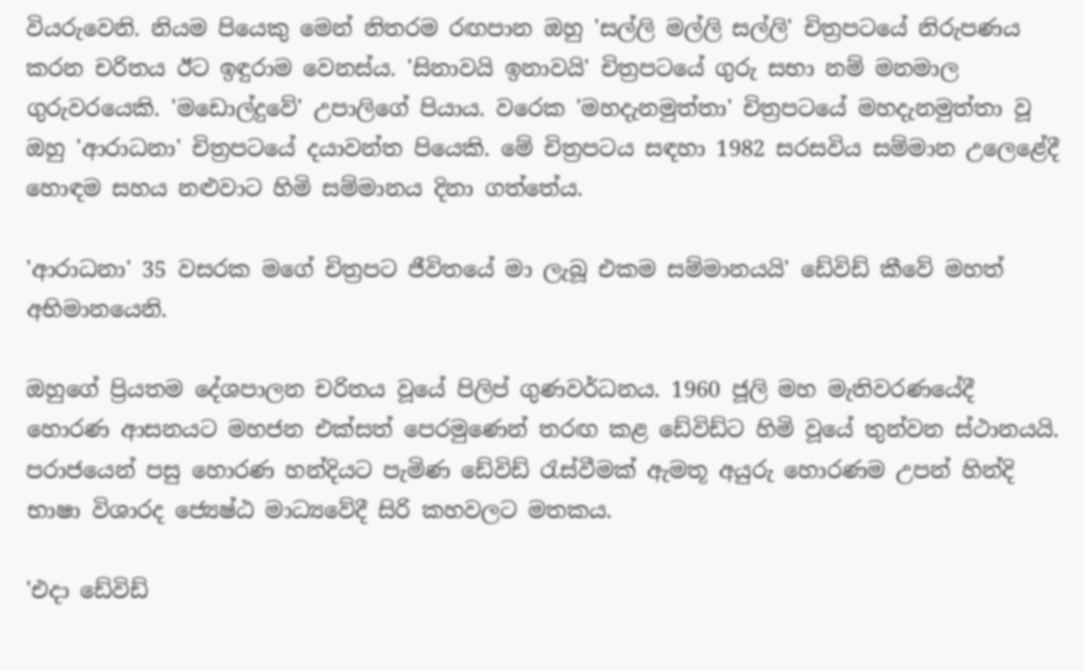වියරුවෙනි. නියම පියෙකු මෙන් නිතරම රඟපාන ඔහු 'සල්ලි මල්ලි සල්ලි' චිත්‍රපටයේ නිරුපණය කරන චරිතය ඊට ඉඳුරාම වෙනස්ය. 'සිනාවයි ඉනාවයි' චිත්‍රපටයේ ගුරු සභා නම් මනමාල ගුරුවරයෙකි. 'මඩොල්දුවේ' උපාලිගේ පියාය. වරෙක 'මහදැනමුත්තා' චිත්‍රපටයේ මහදැනමුත්තා වූ ඔහු 'ආරාධනා' චිත්‍රපටයේ දයාවන්ත පියෙකි. මේ චිත්‍රපටය සඳහා 1982 සරසවිය සම්මාන උලෙළේදී හොඳම සහය නළුවාට හිමි සම්මානය දිනා ගත්තේය.

'ආරාධනා' 35 වසරක මගේ චිත්‍රපට ජීවිතයේ මා ලැබූ එකම සම්මානයයි' ඩේවිඩ් කීවේ මහත් අභිමානයෙනි.

ඔහුගේ ප්‍රියතම දේශපාලන චරිතය වූයේ පිලිප් ගුණවර්ධනය. 1960 ජූලි මහ මැතිවරණයේදී හොරණ ආසනයට මහජන එක්සත් පෙරමුණෙන් තරඟ කළ ඩේවිඩ්ට හිමි වූයේ තුන්වන ස්ථානයයි. පරාජයෙන් පසු හොරණ හන්දියට පැමිණ ඩේවිඩ් රැස්වීමක් ඇමතූ අයුරු හොරණම උපන් හින්දි භාෂා විශාරද ජ්‍යෙෂ්ඨ මාධ්‍යවේදී සිරි කහවලට මතකය.

'එදා ඩේවිඩ්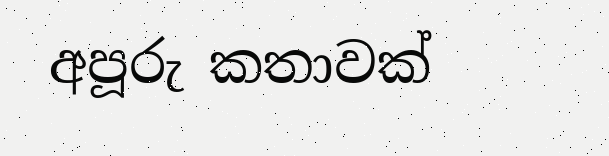අපූරු කතාවක්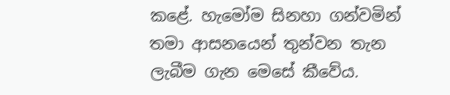කළේ. හැමෝම සිනහා ගන්වමින් තමා ආසනයෙන් තුන්වන තැන ලැබීම ගැන මෙසේ කීවේය.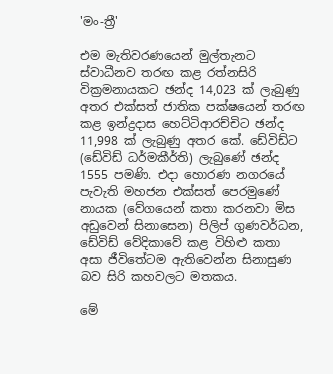'මං-ත්‍රී'

එම මැතිවරණයෙන් මුල්තැනට ස්වාධීනව තරඟ කළ රත්නසිරි වික්‍රමනායකට ඡන්ද 14,023 ක් ලැබුණු අතර එක්සත් ජාතික පක්ෂයෙන් තරඟ කළ ඉන්ද්‍රදාස හෙට්ටිආරච්චිට ඡන්ද 11,998 ක් ලැබුණු අතර කේ. ඩේවිඩ්ට (ඩේවිඩ් ධර්මකීර්ති) ලැබුණේ ඡන්ද 1555 පමණි. එදා හොරණ නගරයේ පැවැති මහජන එක්සත් පෙරමුණේ නායක (වේගයෙන් කතා කරනවා මිස අඩුවෙන් සිනාසෙන) පිලිප් ගුණවර්ධන, ඩේවිඩ් වේදිකාවේ කළ විහිළු කතා අසා ජීවිතේටම ඇතිවෙන්න සිනාසුණ බව සිරි කහවලට මතකය.

මේ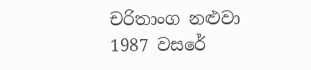චරිතාංග නළුවා 1987 වසරේ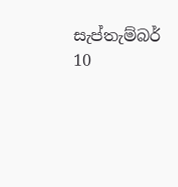සැප්තැම්බර් 10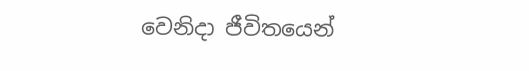වෙනිදා ජීවිතයෙන්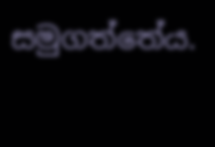සමුගත්තේය.